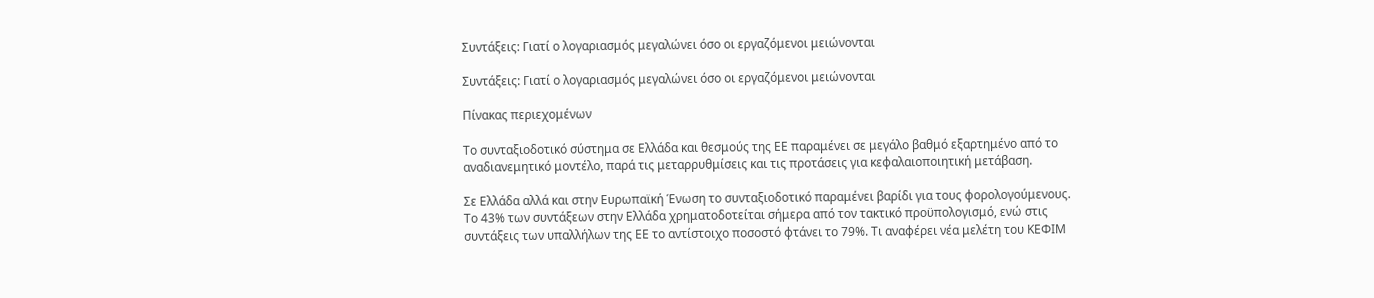Συντάξεις: Γιατί ο λογαριασμός μεγαλώνει όσο οι εργαζόμενοι μειώνονται

Συντάξεις: Γιατί ο λογαριασμός μεγαλώνει όσο οι εργαζόμενοι μειώνονται

Πίνακας περιεχομένων

Το συνταξιοδοτικό σύστημα σε Ελλάδα και θεσμούς της ΕΕ παραμένει σε μεγάλο βαθμό εξαρτημένο από το αναδιανεμητικό μοντέλο, παρά τις μεταρρυθμίσεις και τις προτάσεις για κεφαλαιοποιητική μετάβαση.

Σε Ελλάδα αλλά και στην Ευρωπαϊκή Ένωση το συνταξιοδοτικό παραμένει βαρίδι για τους φορολογούμενους.  Το 43% των συντάξεων στην Ελλάδα χρηματοδοτείται σήμερα από τον τακτικό προϋπολογισμό, ενώ στις συντάξεις των υπαλλήλων της ΕΕ το αντίστοιχο ποσοστό φτάνει το 79%. Τι αναφέρει νέα μελέτη του ΚΕΦΙΜ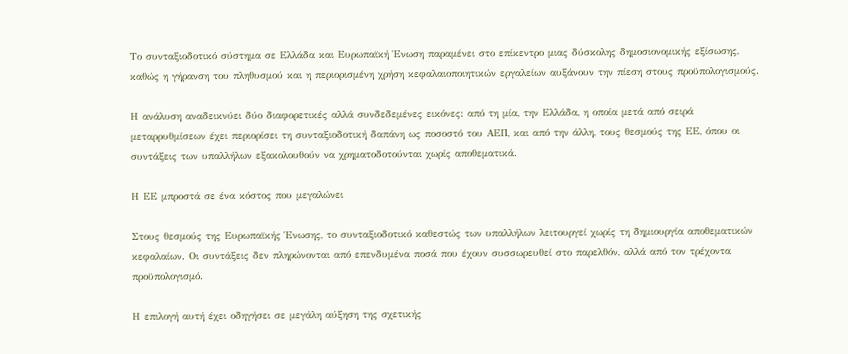Το συνταξιοδοτικό σύστημα σε Ελλάδα και Ευρωπαϊκή Ένωση παραμένει στο επίκεντρο μιας δύσκολης δημοσιονομικής εξίσωσης, καθώς η γήρανση του πληθυσμού και η περιορισμένη χρήση κεφαλαιοποιητικών εργαλείων αυξάνουν την πίεση στους προϋπολογισμούς.

Η ανάλυση αναδεικνύει δύο διαφορετικές αλλά συνδεδεμένες εικόνες: από τη μία, την Ελλάδα, η οποία μετά από σειρά μεταρρυθμίσεων έχει περιορίσει τη συνταξιοδοτική δαπάνη ως ποσοστό του ΑΕΠ, και από την άλλη, τους θεσμούς της ΕΕ, όπου οι συντάξεις των υπαλλήλων εξακολουθούν να χρηματοδοτούνται χωρίς αποθεματικά.

Η ΕΕ μπροστά σε ένα κόστος που μεγαλώνει

Στους θεσμούς της Ευρωπαϊκής Ένωσης, το συνταξιοδοτικό καθεστώς των υπαλλήλων λειτουργεί χωρίς τη δημιουργία αποθεματικών κεφαλαίων. Οι συντάξεις δεν πληρώνονται από επενδυμένα ποσά που έχουν συσσωρευθεί στο παρελθόν, αλλά από τον τρέχοντα προϋπολογισμό.

Η επιλογή αυτή έχει οδηγήσει σε μεγάλη αύξηση της σχετικής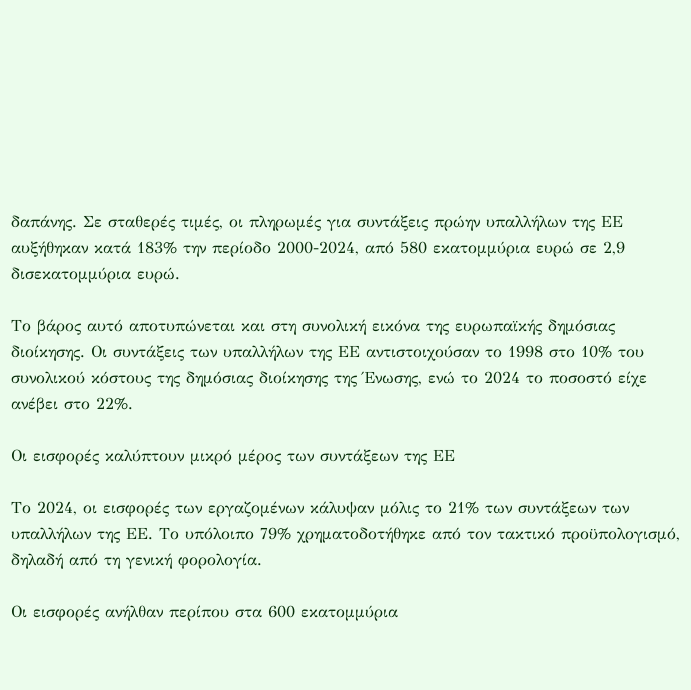δαπάνης. Σε σταθερές τιμές, οι πληρωμές για συντάξεις πρώην υπαλλήλων της ΕΕ αυξήθηκαν κατά 183% την περίοδο 2000-2024, από 580 εκατομμύρια ευρώ σε 2,9 δισεκατομμύρια ευρώ.

Το βάρος αυτό αποτυπώνεται και στη συνολική εικόνα της ευρωπαϊκής δημόσιας διοίκησης. Οι συντάξεις των υπαλλήλων της ΕΕ αντιστοιχούσαν το 1998 στο 10% του συνολικού κόστους της δημόσιας διοίκησης της Ένωσης, ενώ το 2024 το ποσοστό είχε ανέβει στο 22%.

Οι εισφορές καλύπτουν μικρό μέρος των συντάξεων της ΕΕ

Το 2024, οι εισφορές των εργαζομένων κάλυψαν μόλις το 21% των συντάξεων των υπαλλήλων της ΕΕ. Το υπόλοιπο 79% χρηματοδοτήθηκε από τον τακτικό προϋπολογισμό, δηλαδή από τη γενική φορολογία.

Οι εισφορές ανήλθαν περίπου στα 600 εκατομμύρια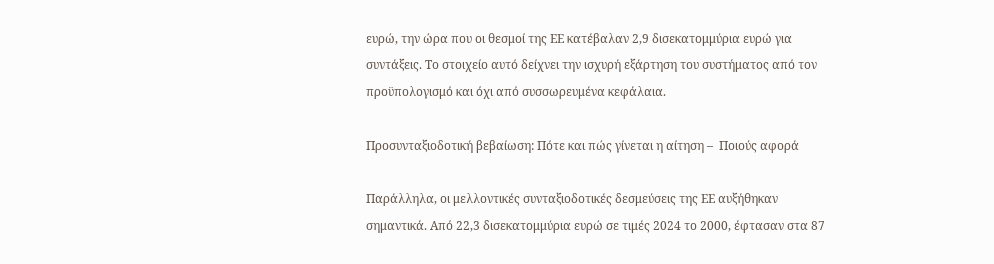ευρώ, την ώρα που οι θεσμοί της ΕΕ κατέβαλαν 2,9 δισεκατομμύρια ευρώ για συντάξεις. Το στοιχείο αυτό δείχνει την ισχυρή εξάρτηση του συστήματος από τον προϋπολογισμό και όχι από συσσωρευμένα κεφάλαια.

Προσυνταξιοδοτική βεβαίωση: Πότε και πώς γίνεται η αίτηση –  Ποιούς αφορά

Παράλληλα, οι μελλοντικές συνταξιοδοτικές δεσμεύσεις της ΕΕ αυξήθηκαν σημαντικά. Από 22,3 δισεκατομμύρια ευρώ σε τιμές 2024 το 2000, έφτασαν στα 87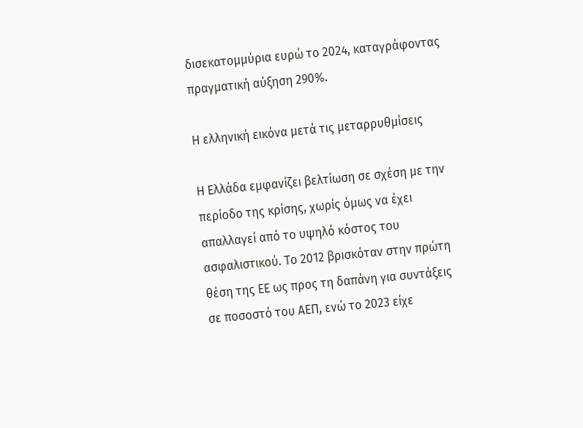δισεκατομμύρια ευρώ το 2024, καταγράφοντας πραγματική αύξηση 290%.

Η ελληνική εικόνα μετά τις μεταρρυθμίσεις

Η Ελλάδα εμφανίζει βελτίωση σε σχέση με την περίοδο της κρίσης, χωρίς όμως να έχει απαλλαγεί από το υψηλό κόστος του ασφαλιστικού. Το 2012 βρισκόταν στην πρώτη θέση της ΕΕ ως προς τη δαπάνη για συντάξεις σε ποσοστό του ΑΕΠ, ενώ το 2023 είχε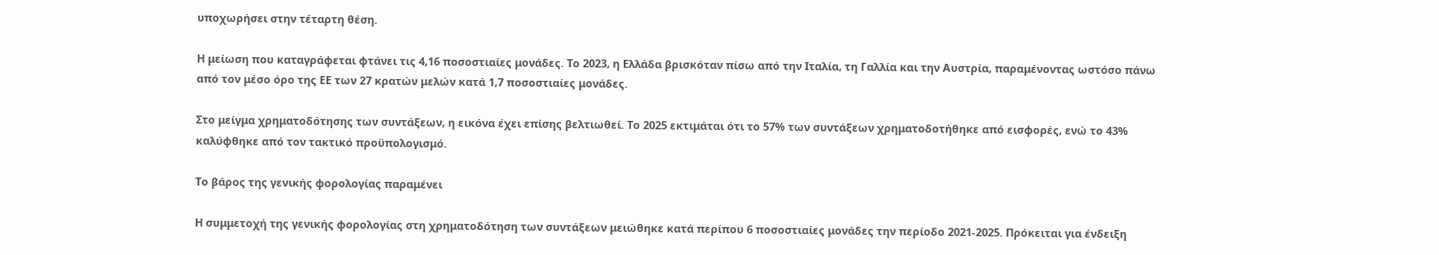υποχωρήσει στην τέταρτη θέση.

Η μείωση που καταγράφεται φτάνει τις 4,16 ποσοστιαίες μονάδες. Το 2023, η Ελλάδα βρισκόταν πίσω από την Ιταλία, τη Γαλλία και την Αυστρία, παραμένοντας ωστόσο πάνω από τον μέσο όρο της ΕΕ των 27 κρατών μελών κατά 1,7 ποσοστιαίες μονάδες.

Στο μείγμα χρηματοδότησης των συντάξεων, η εικόνα έχει επίσης βελτιωθεί. Το 2025 εκτιμάται ότι το 57% των συντάξεων χρηματοδοτήθηκε από εισφορές, ενώ το 43% καλύφθηκε από τον τακτικό προϋπολογισμό.

Το βάρος της γενικής φορολογίας παραμένει

Η συμμετοχή της γενικής φορολογίας στη χρηματοδότηση των συντάξεων μειώθηκε κατά περίπου 6 ποσοστιαίες μονάδες την περίοδο 2021-2025. Πρόκειται για ένδειξη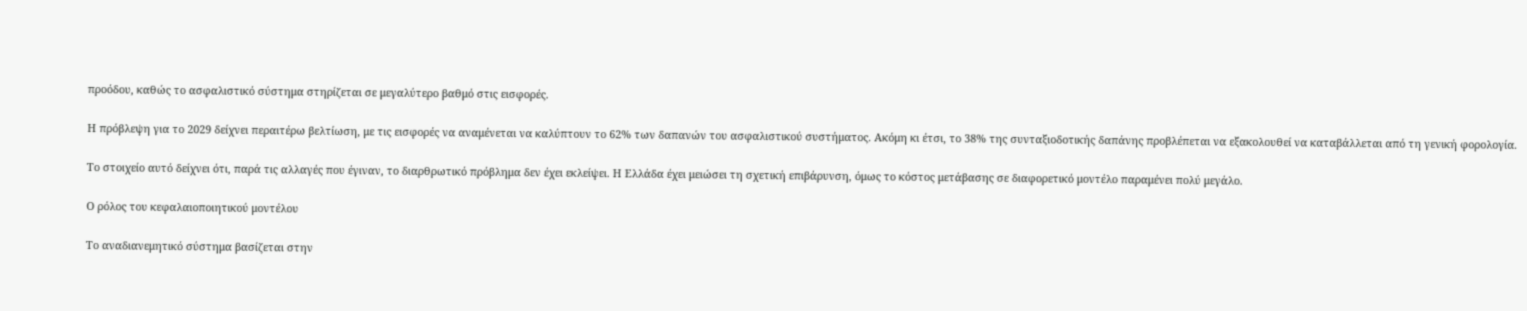προόδου, καθώς το ασφαλιστικό σύστημα στηρίζεται σε μεγαλύτερο βαθμό στις εισφορές.

Η πρόβλεψη για το 2029 δείχνει περαιτέρω βελτίωση, με τις εισφορές να αναμένεται να καλύπτουν το 62% των δαπανών του ασφαλιστικού συστήματος. Ακόμη κι έτσι, το 38% της συνταξιοδοτικής δαπάνης προβλέπεται να εξακολουθεί να καταβάλλεται από τη γενική φορολογία.

Το στοιχείο αυτό δείχνει ότι, παρά τις αλλαγές που έγιναν, το διαρθρωτικό πρόβλημα δεν έχει εκλείψει. Η Ελλάδα έχει μειώσει τη σχετική επιβάρυνση, όμως το κόστος μετάβασης σε διαφορετικό μοντέλο παραμένει πολύ μεγάλο.

Ο ρόλος του κεφαλαιοποιητικού μοντέλου

Το αναδιανεμητικό σύστημα βασίζεται στην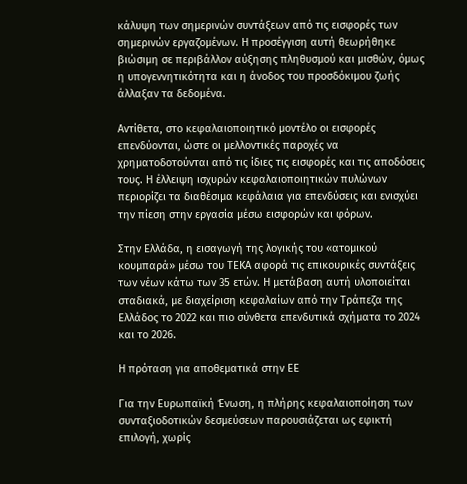κάλυψη των σημερινών συντάξεων από τις εισφορές των σημερινών εργαζομένων. Η προσέγγιση αυτή θεωρήθηκε βιώσιμη σε περιβάλλον αύξησης πληθυσμού και μισθών, όμως η υπογεννητικότητα και η άνοδος του προσδόκιμου ζωής άλλαξαν τα δεδομένα.

Αντίθετα, στο κεφαλαιοποιητικό μοντέλο οι εισφορές επενδύονται, ώστε οι μελλοντικές παροχές να χρηματοδοτούνται από τις ίδιες τις εισφορές και τις αποδόσεις τους. Η έλλειψη ισχυρών κεφαλαιοποιητικών πυλώνων περιορίζει τα διαθέσιμα κεφάλαια για επενδύσεις και ενισχύει την πίεση στην εργασία μέσω εισφορών και φόρων.

Στην Ελλάδα, η εισαγωγή της λογικής του «ατομικού κουμπαρά» μέσω του ΤΕΚΑ αφορά τις επικουρικές συντάξεις των νέων κάτω των 35 ετών. Η μετάβαση αυτή υλοποιείται σταδιακά, με διαχείριση κεφαλαίων από την Τράπεζα της Ελλάδος το 2022 και πιο σύνθετα επενδυτικά σχήματα το 2024 και το 2026.

Η πρόταση για αποθεματικά στην ΕΕ

Για την Ευρωπαϊκή Ένωση, η πλήρης κεφαλαιοποίηση των συνταξιοδοτικών δεσμεύσεων παρουσιάζεται ως εφικτή επιλογή, χωρίς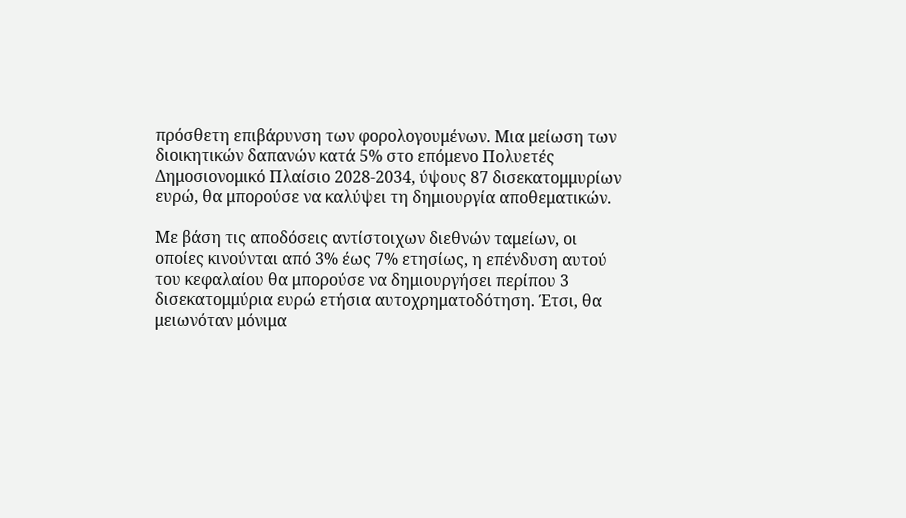πρόσθετη επιβάρυνση των φορολογουμένων. Μια μείωση των διοικητικών δαπανών κατά 5% στο επόμενο Πολυετές Δημοσιονομικό Πλαίσιο 2028-2034, ύψους 87 δισεκατομμυρίων ευρώ, θα μπορούσε να καλύψει τη δημιουργία αποθεματικών.

Με βάση τις αποδόσεις αντίστοιχων διεθνών ταμείων, οι οποίες κινούνται από 3% έως 7% ετησίως, η επένδυση αυτού του κεφαλαίου θα μπορούσε να δημιουργήσει περίπου 3 δισεκατομμύρια ευρώ ετήσια αυτοχρηματοδότηση. Έτσι, θα μειωνόταν μόνιμα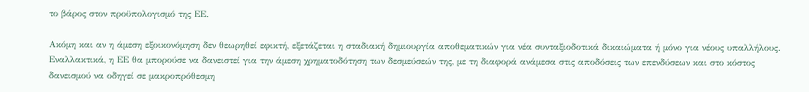το βάρος στον προϋπολογισμό της ΕΕ.

Ακόμη και αν η άμεση εξοικονόμηση δεν θεωρηθεί εφικτή, εξετάζεται η σταδιακή δημιουργία αποθεματικών για νέα συνταξιοδοτικά δικαιώματα ή μόνο για νέους υπαλλήλους. Εναλλακτικά, η ΕΕ θα μπορούσε να δανειστεί για την άμεση χρηματοδότηση των δεσμεύσεών της, με τη διαφορά ανάμεσα στις αποδόσεις των επενδύσεων και στο κόστος δανεισμού να οδηγεί σε μακροπρόθεσμη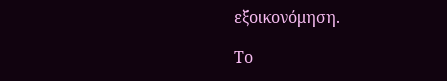εξοικονόμηση.

Το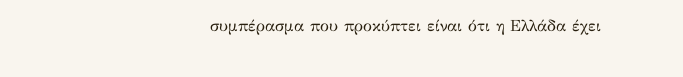συμπέρασμα που προκύπτει είναι ότι η Ελλάδα έχει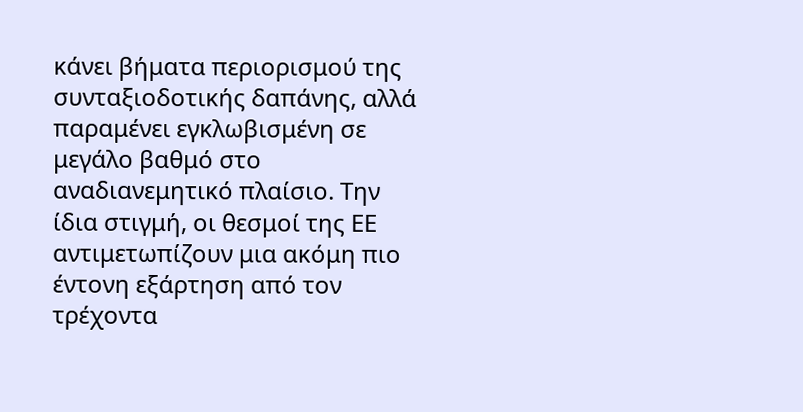κάνει βήματα περιορισμού της συνταξιοδοτικής δαπάνης, αλλά παραμένει εγκλωβισμένη σε μεγάλο βαθμό στο αναδιανεμητικό πλαίσιο. Την ίδια στιγμή, οι θεσμοί της ΕΕ αντιμετωπίζουν μια ακόμη πιο έντονη εξάρτηση από τον τρέχοντα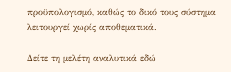προϋπολογισμό, καθώς το δικό τους σύστημα λειτουργεί χωρίς αποθεματικά.

Δείτε τη μελέτη αναλυτικά εδώ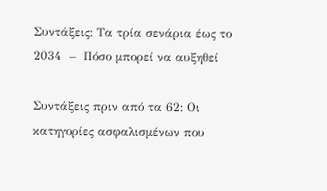Συντάξεις: Τα τρία σενάρια έως το 2034  –  Πόσο μπορεί να αυξηθεί

Συντάξεις πριν από τα 62: Οι κατηγορίες ασφαλισμένων που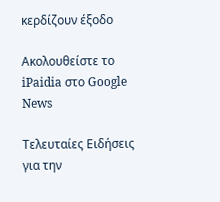κερδίζουν έξοδο

Ακολουθείστε το iPaidia στο Google News

Tελευταίες Ειδήσεις για την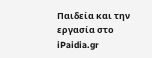Παιδεία και την εργασία στο iPaidia.gr